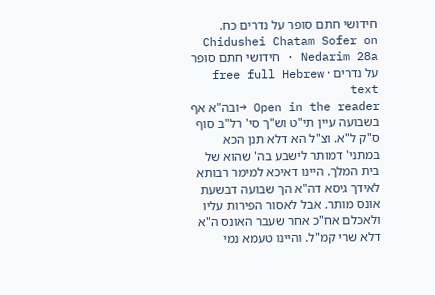חידושי חתם סופר על נדרים כח.
Chidushei Chatam Sofer on Nedarim 28a · חידושי חתם סופר על נדרים · free full Hebrew text
Open in the reader →ובה"א אף בשבועה עיין תי"ט וש"ך סי' רל"ב סוף ס"ק ל"א. וצ"ל הא דלא תנן הכא במתני' דמותר לישבע בה' שהוא של בית המלך. היינו דאיכא למימר רבותא לאידך גיסא דה"א הך שבועה דבשעת אונס מותר. אבל לאסור הפירות עליו ולאכלם אח"כ אחר שעבר האונס ה"א דלא שרי קמ"ל. והיינו טעמא נמי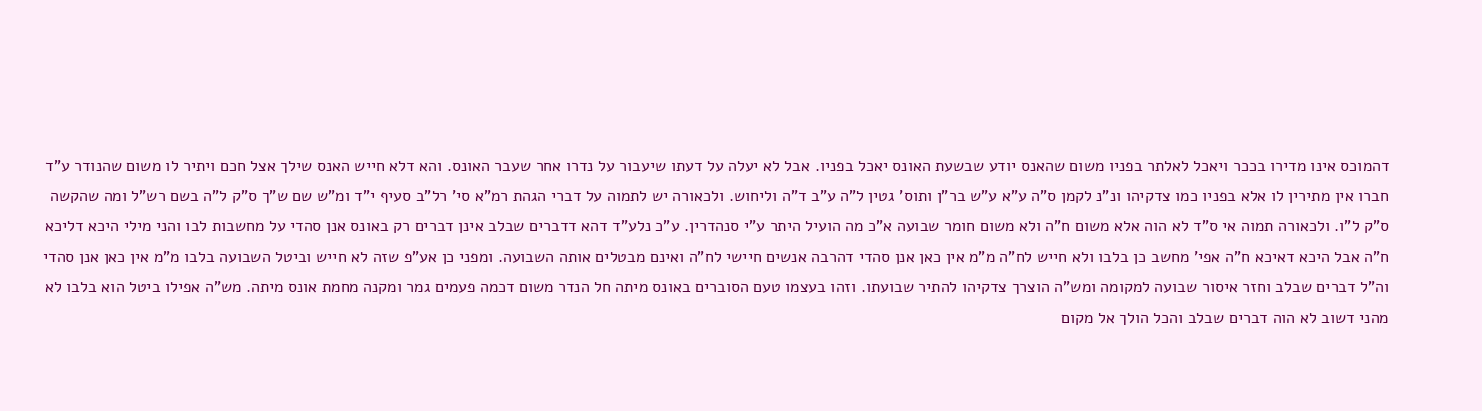דהמוכס אינו מדירו בככר ויאכל לאלתר בפניו משום שהאנס יודע שבשעת האונס יאכל בפניו. אבל לא יעלה על דעתו שיעבור על נדרו אחר שעבר האונס. והא דלא חייש האנס שילך אצל חכם ויתיר לו משום שהנודר ע"ד חברו אין מתירין לו אלא בפניו כמו צדקיהו ונ"נ לקמן ס"ה ע"א ע"ש בר"ן ותוס' גטין ל"ה ע"ב ד"ה וליחוש. ולכאורה יש לתמוה על דברי הגהת רמ"א סי' רל"ב סעיף י"ד ומ"ש שם ש"ך ס"ק ל"ה בשם רש"ל ומה שהקשה ס"ק ל"ו. ולכאורה תמוה אי ס"ד לא הוה אלא משום ח"ה ולא משום חומר שבועה א"כ מה הועיל היתר ע"י סנהדרין. ע"כ נלע"ד דהא דדברים שבלב אינן דברים רק באונס אנן סהדי על מחשבות לבו והני מילי היכא דליכא ח"ה אבל היכא דאיכא ח"ה אפי' מחשב כן בלבו ולא חייש לח"ה מ"מ אין כאן אנן סהדי דהרבה אנשים חיישי לח"ה ואינם מבטלים אותה השבועה. ומפני כן אע"פ שזה לא חייש וביטל השבועה בלבו מ"מ אין כאן אנן סהדי וה"ל דברים שבלב וחזר איסור שבועה למקומה ומש"ה הוצרך צדקיהו להתיר שבועתו. וזהו בעצמו טעם הסוברים באונס מיתה חל הנדר משום דכמה פעמים גמר ומקנה מחמת אונס מיתה. מש"ה אפילו ביטל הוא בלבו לא מהני דשוב לא הוה דברים שבלב והכל הולך אל מקום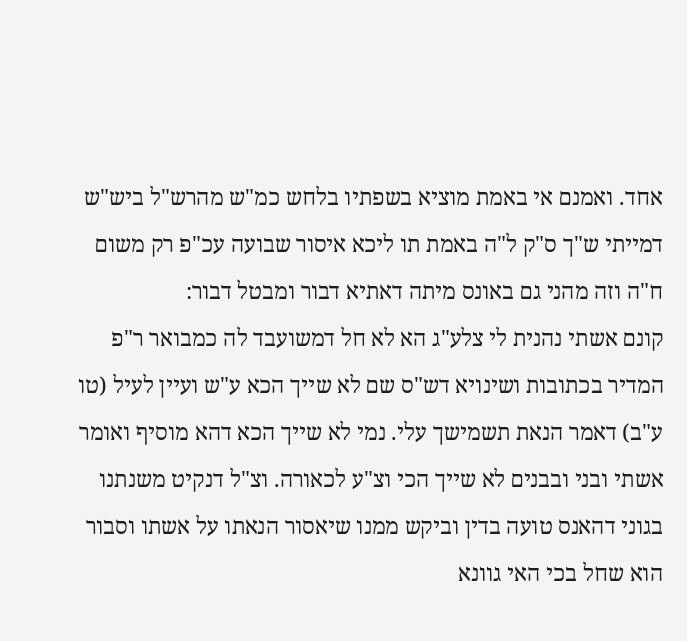אחד. ואמנם אי באמת מוציא בשפתיו בלחש כמ"ש מהרש"ל ביש"ש דמייתי ש"ך ס"ק ל"ה באמת תו ליכא איסור שבועה עכ"פ רק משום ח"ה וזה מהני גם באונס מיתה דאתיא דבור ומבטל דבור:
קונם אשתי נהנית לי צלע"ג הא לא חל דמשועבד לה כמבואר ר"פ המדיר בכתובות ושינויא דש"ס שם לא שייך הכא ע"ש ועיין לעיל (טו ע"ב) דאמר הנאת תשמישך עלי. נמי לא שייך הכא דהא מוסיף ואומר אשתי ובני ובבנים לא שייך הכי וצ"ע לכאורה. וצ"ל דנקיט משנתנו בגוני דהאנס טועה בדין וביקש ממנו שיאסור הנאתו על אשתו וסבור הוא שחל בכי האי גוונא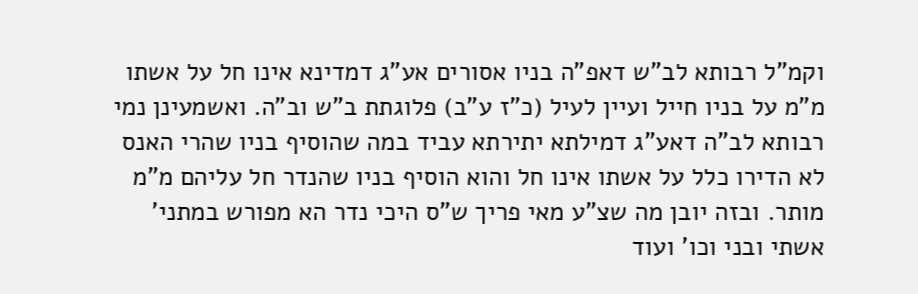וקמ"ל רבותא לב"ש דאפ"ה בניו אסורים אע"ג דמדינא אינו חל על אשתו מ"מ על בניו חייל ועיין לעיל (כ"ז ע"ב) פלוגתת ב"ש וב"ה. ואשמעינן נמי רבותא לב"ה דאע"ג דמילתא יתירתא עביד במה שהוסיף בניו שהרי האנס לא הדירו כלל על אשתו אינו חל והוא הוסיף בניו שהנדר חל עליהם מ"מ מותר. ובזה יובן מה שצ"ע מאי פריך ש"ס היכי נדר הא מפורש במתני' אשתי ובני וכו' ועוד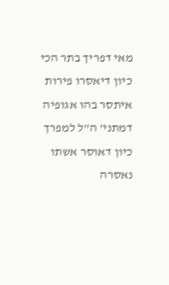מאי דפריך בתר הכי כיון דיאסרו פירות איתסר בהו אגופיה דמתני' ה"ל למפרך כיון דאוסר אשתו נאסרה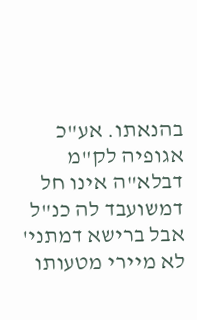בהנאתו. אע"כ אגופיה לק"מ דבלא"ה אינו חל דמשועבד לה כנ"ל אבל ברישא דמתני' לא מיירי מטעותו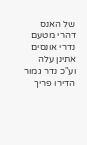של האנס דהרי מטעם נדרי אונסים אתינן עלה וע"כ נדר גמור הדירו פריך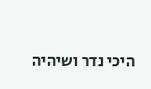היכי נדר ושיהיה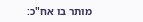מותר בו אח"כ: